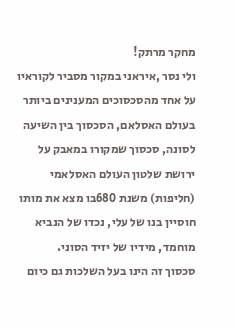מחקר מרתק!
ולי נסר ,איראני במקור מסביר לקוראיו על אחד מהסכסוכים המענינים ביותר בעולם האסלאם, הסכסוך בין השיעה לסונה, סכסוך שמקורו במאבק על ירושת שלטון העולם האסלאמי (חליפות) משנת 680בו מצא את מותו חוסיין בנו של עלי, נכדו של הנביא מוחמד, מידיו של יזיד הסוני.
סכסוך זה הינו בעל השלכות גם כיום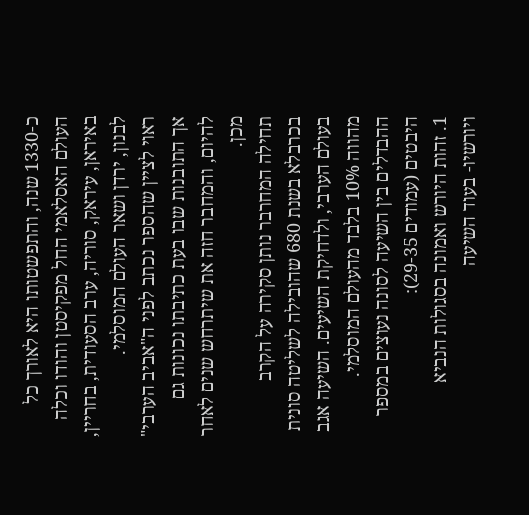כ-1330 שנה, והתפשטותו היא לאורך כל העולם האסלאמי החל מפקיסטן והודו וכלה באיראן, עיראק, סוריה, ערב הסעודית, בחריין, לבנון, ירדן ושאר העולם המוסלמי.
ראוי לציין שהספר נכתב לפני ה"אביב הערבי" אך התובנות שבו בעת כתיבתו נכונות גם להיום, והמחבר חזה את שיתרחש שנים לאחר מכן.
תחילה המחרבר נותן סקירה על הקרב בכרבלא בשנת 680 שהובילה לשליטה סונית בעולם הערבי, ולדחיקת השיעים. השיעה אגב מהווה 10% בלבד מהעולם המוסלמי.
ההבדלים בין השיעה לסונה נעוצים במספר היבטים (עמודים 29-35):
1. זהות היורש ואמונה בסגולות הנביא ויורשיו- בעוד השיעה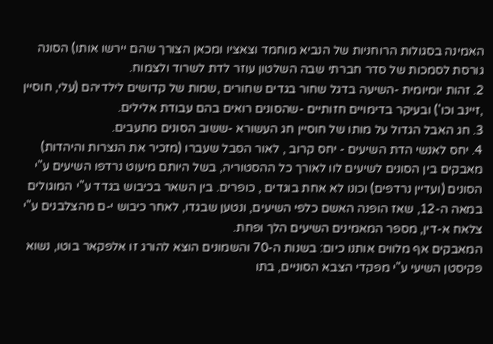האמינה בסגולות הרוחניות של הנביא מוחמד וצאציו ומכאן הצורך שהם יירשו אותו) הסונה גורסת לסמכות של סדר חברתי שבה השלטון עוזר לדת לשרוד ולצמוח.
2. זהות יומיומית -השיעה בדגל שחור בגדים שחורים ,שמות של קדושים לילדיהם (עלי, חוסיין ,זיינב וכו') ובעיקר בדימויים חזותיים -שהסונים רואים בהם עבודת אלילים.
3. חג האבל הגדול על מותו של חוסיין חג העשורא -ששוב הסונים מתעבים.
4. יחס לאנשי הדת השיעים - יחס קרוב , לאור הסבל שעברו (מזכיר את הנצרות והיהדות)
מאבקים בין הסונים לשיעים לוו לאורך כל ההסטוריה, בשל היותם מיעוט נרדפו השיעים ע"י הסונים (ועדיין נרדפים) וכונו לא אחת בוגדים , כופרים. בין השאר בכיבוש בגדד ע"י המוגולים במאה ה-12, שאז הופנה האשם כלפי השיעים, ונטען שבגדו, לאחר כיבוש י-ם מהצלבנים ע"י צלאח א-דין, מספר המאמינים השיעים הלך ופחת.
המאבקים אף מלווים אותנו כיום: בשנות ה-70 והשמונים הוצא להורג זו אלפקאר בוטו, נשוא פקיסטן השיעי ע"י מפקדי הצבא הסוניים, בתו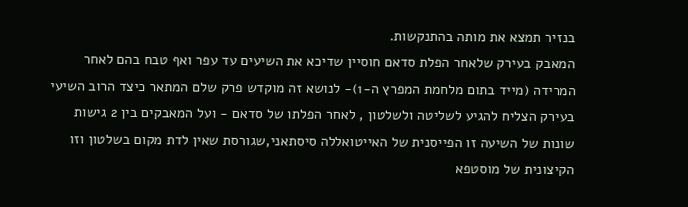בנזיר תמצא את מותה בהתנקשות.
המאבק בעירק שלאחר הפלת סדאם חוסיין שדיכא את השיעים עד עפר ואף טבח בהם לאחר המרידה (מייד בתום מלחמת המפרץ ה-1)- לנושא זה מוקדש פרק שלם המתאר כיצד הרוב השיעי בעירק הצליח להגיע לשליטה ולשלטון , לאחר הפלתו של סדאם - ועל המאבקים בין 2 גישות שונות של השיעה זו הפייסנית של האייטואללה סיסתאני,שגורסת שאין לדת מקום בשלטון וזו הקיצונית של מוסטפא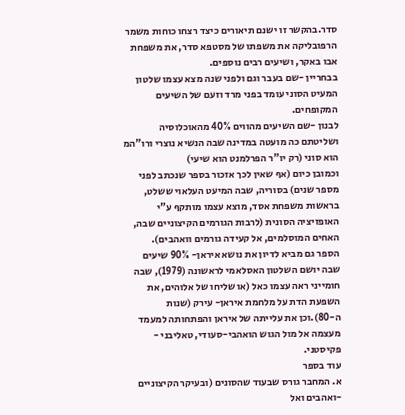סדר.בהקשר זו ישנם תיאורים כיצד רצחו כוחות משמר הרפובליקה את משפתו של מסטפא סדר, את משפחת אבו באקר, ושיעים רבים נוספים.
בבחריין -שם בעבר וגם ולפני שנה מצא עצמו שלטון המעיט הסוני עומד בפני מרד וזעם של השיעים המקופחים.
לבנון -שם השיעים מהווים 40% מהאוכלוסיה ושליטתם כה מועטה במדינה שבה הנשיא נוצרי ורו"המ הוא סוני (רק יו"ר הפרלמנט הוא שיעי)
וכמובן כיום (אף שאין לכך אזכור בספר שנכתב לפני מספר שנים) בסוריה, שבה המיעט העלאוי ששלט, בראשות משפחת אסד, מוצא עצמו מותקף ע"י האופזיציה הסונית (לרבות הגורמים הקיצוניים שבה, האחים המוסלמים, אל קעידה גורמים וואהבים).
הספר גם מביא לדיון את נושא איראן- 90% שיעים שבה יושם השלטון האסלאמי לראשונה (1979), שבה חומייני ראה עצמו כאל (או שליחו של אלוהים, את השפעת הדת על מלחמת איראן- עירק (שנות ה-80).וכן את עלייתה של איראן והפתחותה למעמד מעצמה אל מול הגוש הואהבי-סעודי, טאליבני - פקיסטני.
עוד בספר
א. המחבר גורס שבעוד שהסונים (ובעיקר הקיצוניים -ואהבים ואל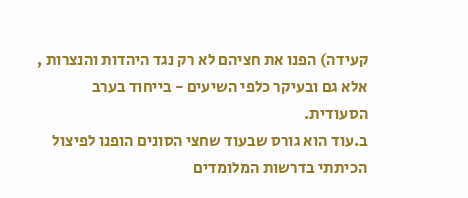קעידה) הפנו את חציהם לא רק נגד היהדות והנצרות , אלא גם ובעיקר כלפי השיעים - בייחוד בערב הסעודית.
ב.עוד הוא גורס שבעוד שחצי הסונים הופנו לפיצול הכיתתי בדרשות המלומדים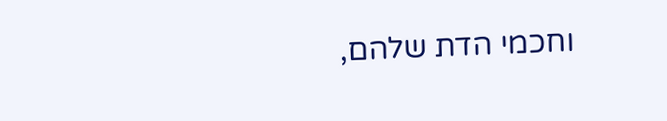וחכמי הדת שלהם,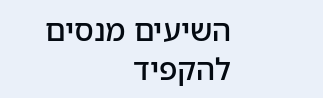השיעים מנסים להקפיד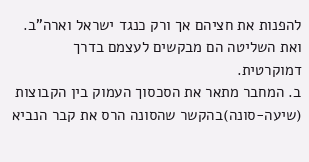להפנות את חציהם אך ורק כנגד ישראל וארה"ב. ואת השליטה הם מבקשים לעצמם בדרך דמוקרטית.
ב. המחבר מתאר את הסכסוך העמוק בין הקבוצות (שיעה-סונה)בהקשר שהסונה הרס את קבר הנביא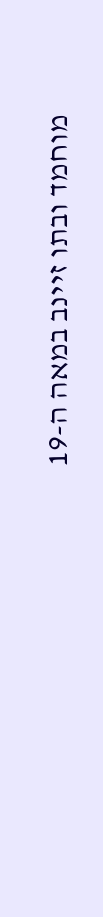מוחמד ובתו זיינב במאה ה-19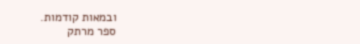ובמאות קודמות.
ספר מרתק